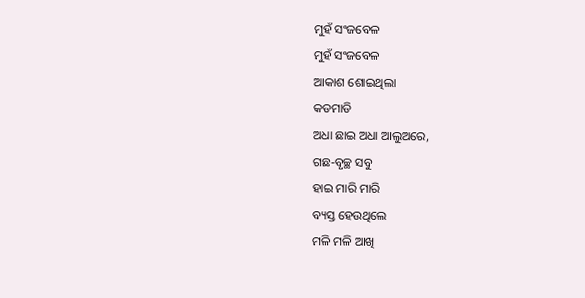ମୁହଁ ସଂଜବେଳ
ମୁହଁ ସଂଜବେଳ
ଆକାଶ ଶୋଇଥିଲା
କଡମାଡି
ଅଧା ଛାଇ ଅଧା ଆଲୁଅରେ,
ଗଛ-ବୃଚ୍ଛ ସବୁ
ହାଇ ମାରି ମାରି
ବ୍ୟସ୍ତ ହେଉଥିଲେ
ମଳି ମଳି ଆଖି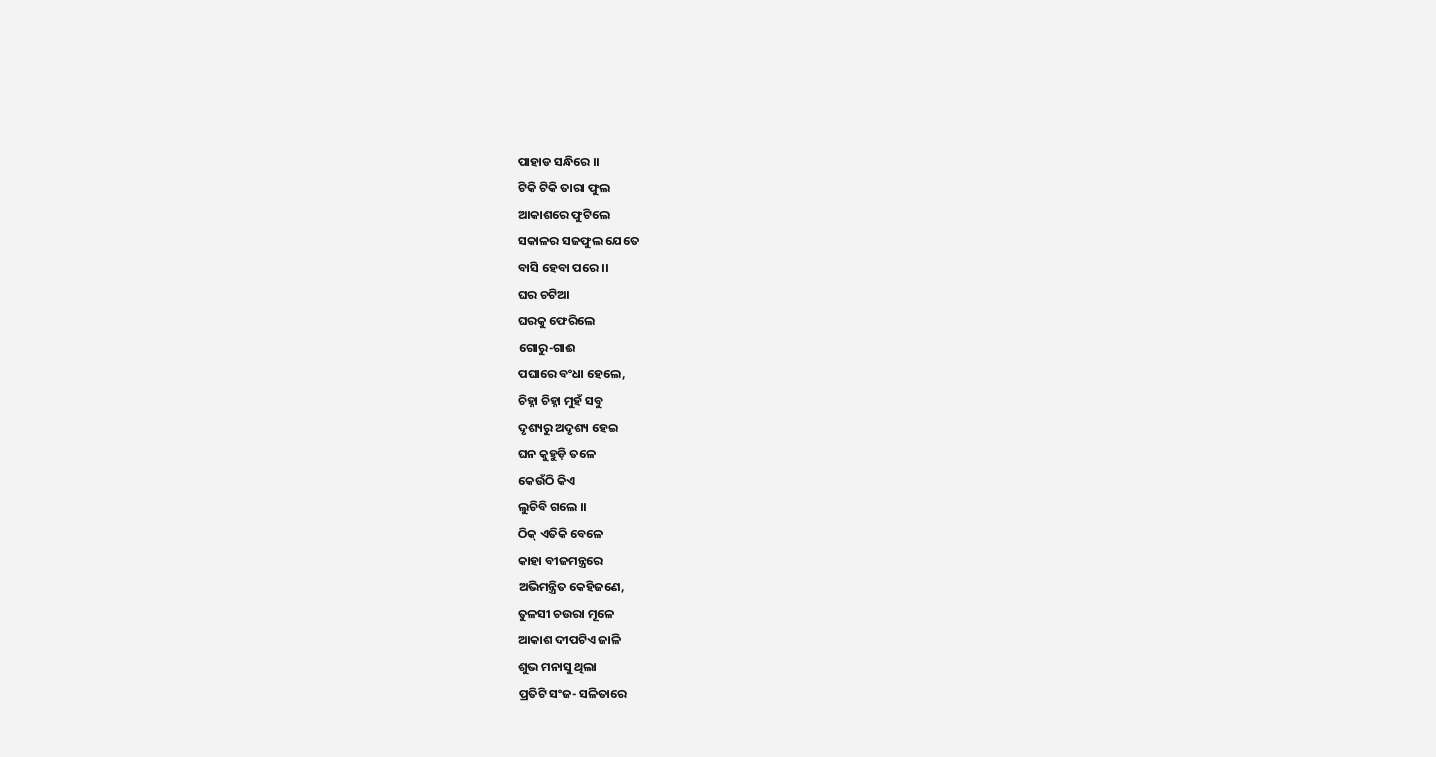ପାହାଡ ସନ୍ଧିରେ ।।
ଟିକି ଟିକି ତାରା ଫୁଲ
ଆକାଶରେ ଫୁଟିଲେ
ସକାଳର ସଜଫୁଲ ଯେତେ
ବାସି ହେବା ପରେ ।।
ଘର ଚଟିଆ
ଘରକୁ ଫେରିଲେ
ଗୋରୁ-ଗାଈ
ପଘାରେ ବଂଧା ହେଲେ,
ଚିହ୍ନା ଚିହ୍ନା ମୁହଁ ସବୁ
ଦୃଶ୍ୟରୁ ଅଦୃଶ୍ୟ ହେଇ
ଘନ କୁହୁଡ଼ି ତଳେ
କେଉଁଠି କିଏ
ଲୁଚିବି ଗଲେ ।।
ଠିକ୍ ଏତିକି ବେଳେ
କାହା ବୀଜମନ୍ତ୍ରରେ
ଅଭିମନ୍ତ୍ରିତ କେହିଜଣେ,
ତୁଳସୀ ଚଉରା ମୂଳେ
ଆକାଶ ଦୀପଟିଏ ଜାଳି
ଶୁଭ ମନାସୁ ଥିଲା
ପ୍ରତିଟି ସଂଜ- ସଳିତାରେ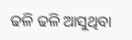ଢଳି ଢଳି ଆସୁଥିବା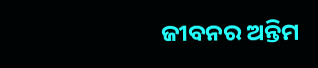ଜୀବନର ଅନ୍ତିମ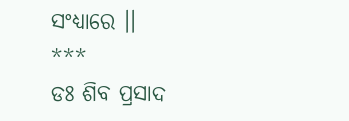ସଂଧ୍ୟାରେ ।।
***
ଡଃ ଶିବ ପ୍ରସାଦ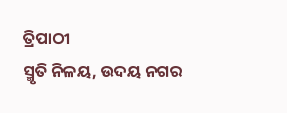ତ୍ରିପାଠୀ
ସ୍ମୃତି ନିଳୟ, ଉଦୟ ନଗର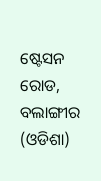ଷ୍ଟେସନ ରୋଡ, ବଲାଙ୍ଗୀର (ଓଡିଶା)